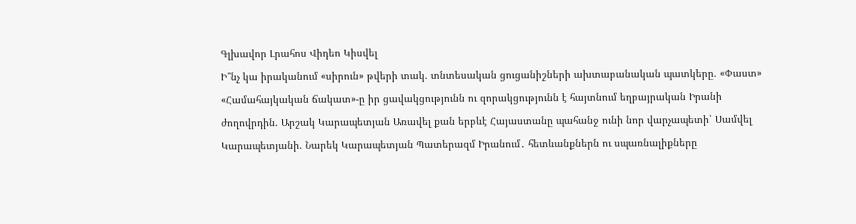Գլխավոր Լրահոս Վիդեո Կիսվել
Ի՞նչ կա իրականում «սիրուն» թվերի տակ. տնտեսական ցուցանիշների ախտաբանական պատկերը. «Փաստ» «Համահայկական ճակատ»-ը իր ցավակցությունն ու զորակցությունն է հայտնում եղբայրական Իրանի ժողովրդին. Արշակ Կարապետյան Առավել քան երբևէ Հայաստանը պահանջ ունի նոր վարչապետի՝ Սամվել Կարապետյանի. Նարեկ Կարապետյան Պատերազմ Իրանում․ հետևանքներն ու սպառնալիքները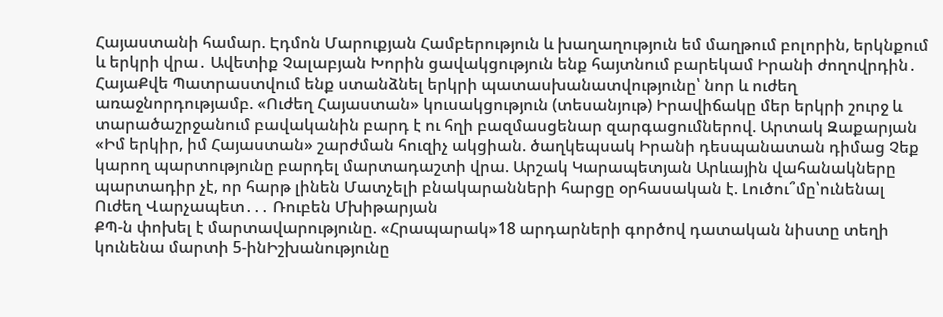Հայաստանի համար. Էդմոն Մարուքյան Համբերություն և խաղաղություն եմ մաղթում բոլորին, երկնքում և երկրի վրա․ Ավետիք Չալաբյան Խորին ցավակցություն ենք հայտնում բարեկամ Իրանի ժողովրդին․ ՀայաՔվե Պատրաստվում ենք ստանձնել երկրի պատասխանատվությունը՝ նոր և ուժեղ առաջնորդությամբ. «Ուժեղ Հայաստան» կուսակցություն (տեսանյութ) Իրավիճակը մեր երկրի շուրջ և տարածաշրջանում բավականին բարդ է ու հղի բազմասցենար զարգացումներով. Արտակ Զաքարյան «Իմ երկիր, իմ Հայաստան» շարժման հուզիչ ակցիան. ծաղկեպսակ Իրանի դեսպանատան դիմաց Չեք կարող պարտությունը բարդել մարտադաշտի վրա. Արշակ Կարապետյան Արևային վահանակները պարտադիր չէ, որ հարթ լինեն Մատչելի բնակարանների հարցը օրհասական է. Լուծու՞մը՝ունենալ Ուժեղ Վարչապետ․․․ Ռուբեն Մխիթարյան
ՔՊ-ն փոխել է մարտավարությունը. «Հրապարակ»18 արդարների գործով դատական նիստը տեղի կունենա մարտի 5-ինԻշխանությունը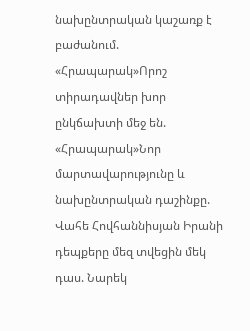նախընտրական կաշառք է բաժանում. «Հրապարակ»Որոշ տիրադավներ խոր ընկճախտի մեջ են. «Հրապարակ»Նոր մարտավարությունը և նախընտրական դաշինքը. Վահե Հովհաննիսյան Իրանի դեպքերը մեզ տվեցին մեկ դաս. Նարեկ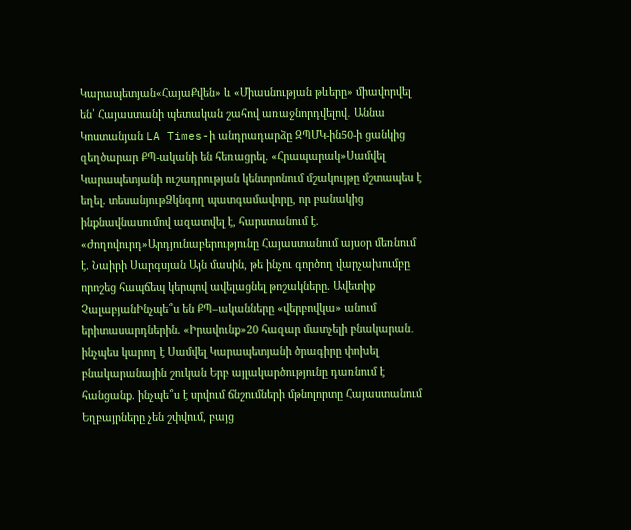Կարապետյան«ՀայաՔվեն» և «Միասնության թևերը» միավորվել են՝ Հայաստանի պետական շահով առաջնորդվելով․ Աննա Կոստանյան LA Times-ի անդրադարձը ԶՊՄԿ-ին50-ի ցանկից զեղծարար ՔՊ-ականի են հեռացրել. «Հրապարակ»Սամվել Կարապետյանի ուշադրության կենտրոնում մշակույթը մշտապես է եղել. տեսանյութՁկնգող պատգամավորը, որ բանակից ինքնավնասումով ազատվել է, հարստանում է. «Ժողովուրդ»Արդյունաբերությունը Հայաստանում այսօր մեռնում է. Նաիրի Սարգսյան Այն մասին, թե ինչու գործող վարչախումբը որոշեց հապճեպ կերպով ավելացնել թոշակները. Ավետիք ՉալաբյանԻնչպե՞ս են ՔՊ–ականները «վերբովկա» անում երիտասարդներին. «Իրավունք»20 հազար մատչելի բնակարան․ ինչպես կարող է Սամվել Կարապետյանի ծրագիրը փոխել բնակարանային շուկան Երբ այլակարծությունը դառնում է հանցանք. ինչպե՞ս է սրվում ճնշումների մթնոլորտը Հայաստանում Եղբայրները չեն շփվում, բայց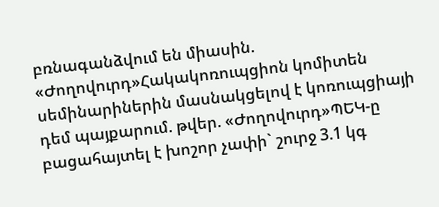բռնագանձվում են միասին. «Ժողովուրդ»Հակակոռուպցիոն կոմիտեն սեմինարիներին մասնակցելով է կոռուպցիայի դեմ պայքարում. թվեր. «Ժողովուրդ»ՊԵԿ-ը բացահայտել է խոշոր չափի` շուրջ 3.1 կգ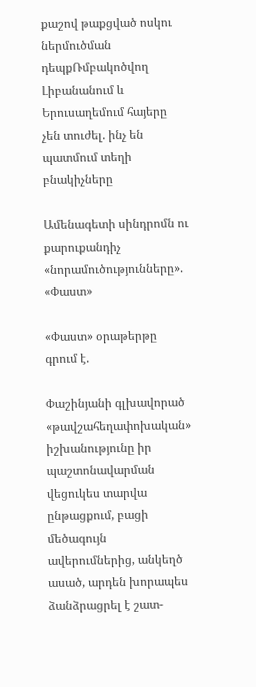քաշով թաքցված ոսկու ներմուծման դեպքՌմբակոծվող Լիբանանում և Երուսաղեմում հայերը չեն տուժել. ինչ են պատմում տեղի բնակիչները

Ամենագետի սինդրոմն ու քարուքանդիչ «նորամուծությունները». «Փաստ»

«Փաստ» օրաթերթը գրում է.

Փաշինյանի գլխավորած «թավշահեղափոխական» իշխանությունը իր պաշտոնավարման վեցուկես տարվա ընթացքում, բացի մեծագույն ավերումներից, անկեղծ ասած, արդեն խորապես ձանձրացրել է շատ-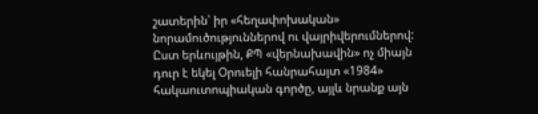շատերին՝ իր «հեղափոխական» նորամուծություններով ու վայրիվերումներով: Ըստ երևույթին, ՔՊ «վերնախավին» ոչ միայն դուր է եկել Օրուելի հանրահայտ «1984» հակաուտոպիական գործը, այլև նրանք այն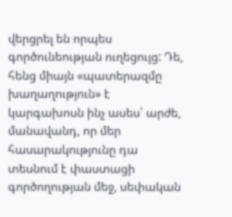վերցրել են որպես գործունեության ուղեցույց: Դե, հենց միայն «պատերազմը խաղաղություն» է կարգախոսն ինչ ասես՝ արժե, մանավանդ, որ մեր հասարակությունը դա տեսնում է փաստացի գործողության մեջ, սեփական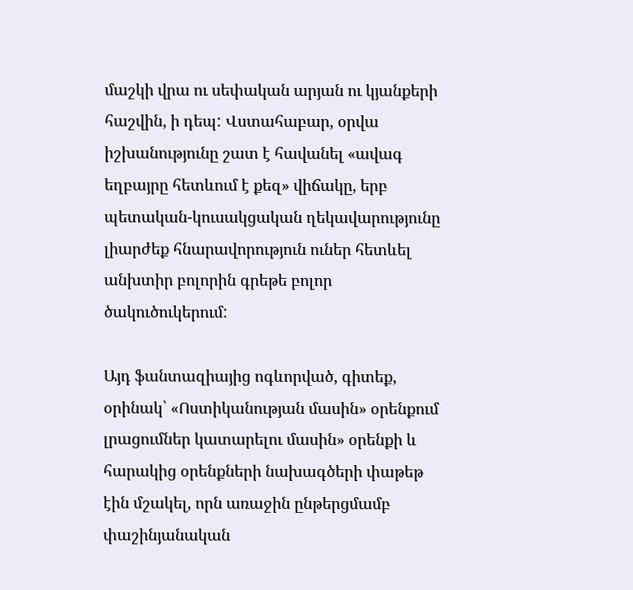մաշկի վրա ու սեփական արյան ու կյանքերի հաշվին, ի դեպ: Վստահաբար, օրվա իշխանությունը շատ է հավանել «ավագ եղբայրը հետևում է քեզ» վիճակը, երբ պետական-կուսակցական ղեկավարությունը լիարժեք հնարավորություն ուներ հետևել անխտիր բոլորին գրեթե բոլոր ծակուծուկերում:

Այդ ֆանտազիայից ոգևորված, գիտեք, օրինակ՝ «Ոստիկանության մասին» օրենքում լրացումներ կատարելու մասին» օրենքի և հարակից օրենքների նախագծերի փաթեթ էին մշակել, որն առաջին ընթերցմամբ փաշինյանական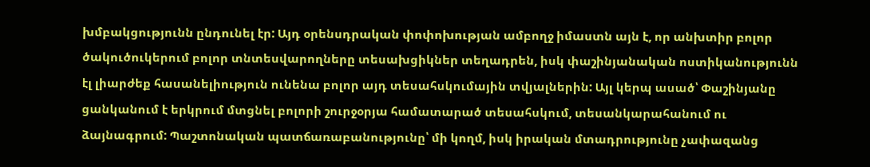խմբակցությունն ընդունել էր: Այդ օրենսդրական փոփոխության ամբողջ իմաստն այն է, որ անխտիր բոլոր ծակուծուկերում բոլոր տնտեսվարողները տեսախցիկներ տեղադրեն, իսկ փաշինյանական ոստիկանությունն էլ լիարժեք հասանելիություն ունենա բոլոր այդ տեսահսկումային տվյալներին: Այլ կերպ ասած՝ Փաշինյանը ցանկանում է երկրում մտցնել բոլորի շուրջօրյա համատարած տեսահսկում, տեսանկարահանում ու ձայնագրում: Պաշտոնական պատճառաբանությունը՝ մի կողմ, իսկ իրական մտադրությունը չափազանց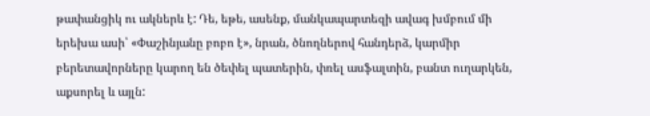թափանցիկ ու ակներև է: Դե, եթե, ասենք, մանկապարտեզի ավագ խմբում մի երեխա ասի՝ «Փաշինյանը բոբո է», նրան, ծնողներով հանդերձ, կարմիր բերետավորները կարող են ծեփել պատերին, փռել ասֆալտին, բանտ ուղարկեն, աքսորել և այլն: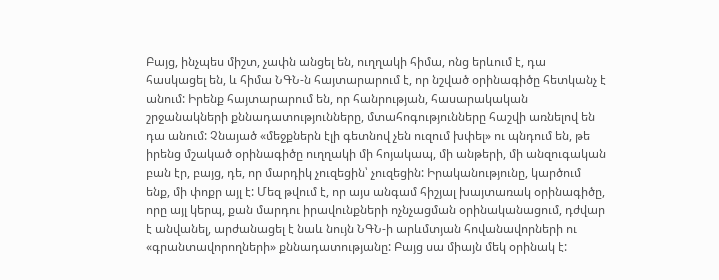Բայց, ինչպես միշտ, չափն անցել են, ուղղակի հիմա, ոնց երևում է, դա հասկացել են, և հիմա ՆԳՆ-ն հայտարարում է, որ նշված օրինագիծը հետկանչ է անում: Իրենք հայտարարում են, որ հանրության, հասարակական շրջանակների քննադատությունները, մտահոգությունները հաշվի առնելով են դա անում: Չնայած «մեջքներն էլի գետնով չեն ուզում խփել» ու պնդում են, թե իրենց մշակած օրինագիծը ուղղակի մի հոյակապ, մի անթերի, մի անզուգական բան էր, բայց, դե, որ մարդիկ չուզեցին՝ չուզեցին: Իրականությունը, կարծում ենք, մի փոքր այլ է: Մեզ թվում է, որ այս անգամ հիշյալ խայտառակ օրինագիծը, որը այլ կերպ, քան մարդու իրավունքների ոչնչացման օրինականացում, դժվար է անվանել, արժանացել է նաև նույն ՆԳՆ-ի արևմտյան հովանավորների ու «գրանտավորողների» քննադատությանը: Բայց սա միայն մեկ օրինակ է: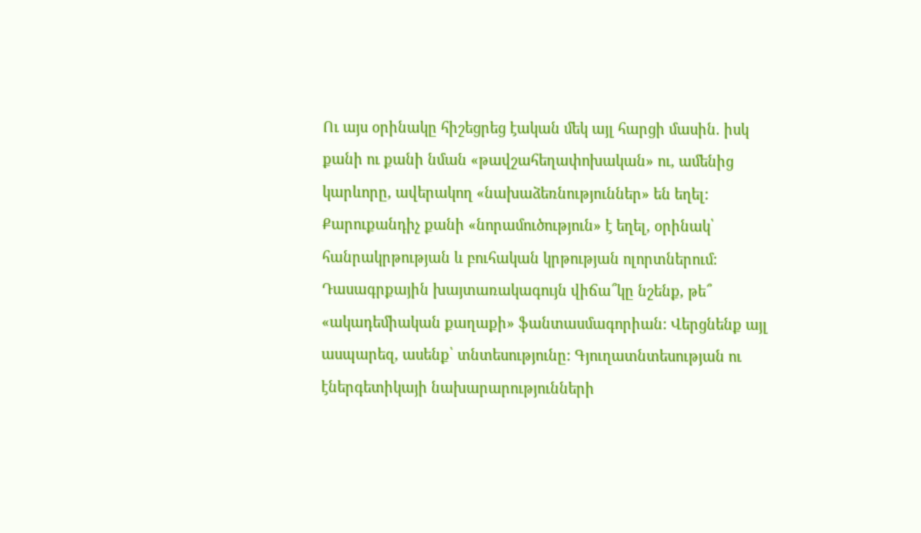Ու այս օրինակը հիշեցրեց էական մեկ այլ հարցի մասին. իսկ քանի ու քանի նման «թավշահեղափոխական» ու, ամենից կարևորը, ավերակող «նախաձեռնություններ» են եղել: Քարուքանդիչ քանի «նորամուծություն» է եղել, օրինակ՝ հանրակրթության և բուհական կրթության ոլորտներում: Դասագրքային խայտառակագույն վիճա՞կը նշենք, թե՞ «ակադեմիական քաղաքի» ֆանտասմագորիան: Վերցնենք այլ ասպարեզ, ասենք՝ տնտեսությունը: Գյուղատնտեսության ու էներգետիկայի նախարարությունների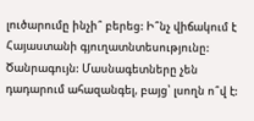լուծարումը ինչի՞ բերեց: Ի՞նչ վիճակում է Հայաստանի գյուղատնտեսությունը: Ծանրագույն: Մասնագետները չեն դադարում ահազանգել, բայց՝ լսողն ո՞վ է: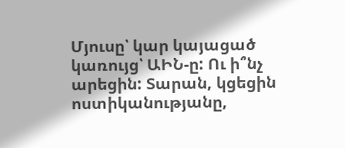Մյուսը՝ կար կայացած կառույց՝ ԱԻՆ-ը: Ու ի՞նչ արեցին: Տարան, կցեցին ոստիկանությանը,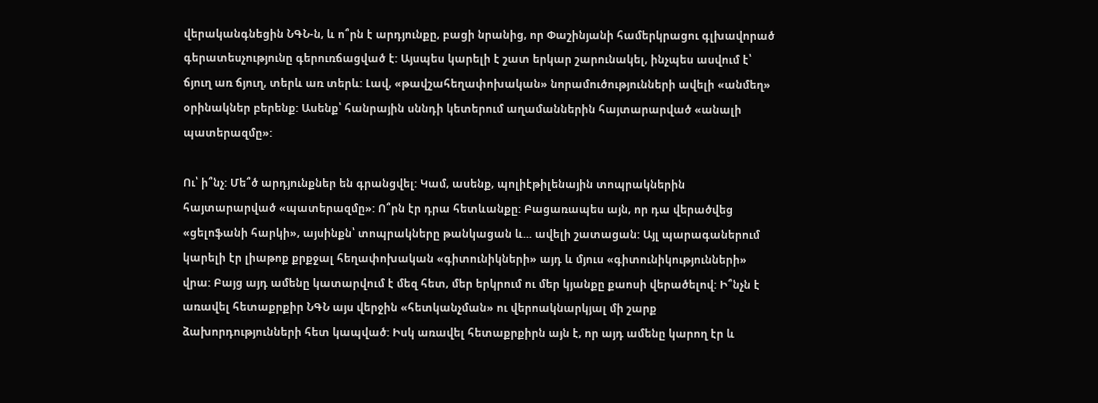վերականգնեցին ՆԳՆ-ն, և ո՞րն է արդյունքը, բացի նրանից, որ Փաշինյանի համերկրացու գլխավորած գերատեսչությունը գերուռճացված է: Այսպես կարելի է շատ երկար շարունակել, ինչպես ասվում է՝ ճյուղ առ ճյուղ, տերև առ տերև: Լավ, «թավշահեղափոխական» նորամուծությունների ավելի «անմեղ» օրինակներ բերենք: Ասենք՝ հանրային սննդի կետերում աղամաններին հայտարարված «անալի պատերազմը»:

Ու՝ ի՞նչ: Մե՞ծ արդյունքներ են գրանցվել: Կամ, ասենք, պոլիէթիլենային տոպրակներին հայտարարված «պատերազմը»: Ո՞րն էր դրա հետևանքը: Բացառապես այն, որ դա վերածվեց «ցելոֆանի հարկի», այսինքն՝ տոպրակները թանկացան և... ավելի շատացան: Այլ պարագաներում կարելի էր լիաթոք քրքջալ հեղափոխական «գիտունիկների» այդ և մյուս «գիտունիկությունների» վրա: Բայց այդ ամենը կատարվում է մեզ հետ, մեր երկրում ու մեր կյանքը քաոսի վերածելով: Ի՞նչն է առավել հետաքրքիր ՆԳՆ այս վերջին «հետկանչման» ու վերոակնարկյալ մի շարք ձախորդությունների հետ կապված: Իսկ առավել հետաքրքիրն այն է, որ այդ ամենը կարող էր և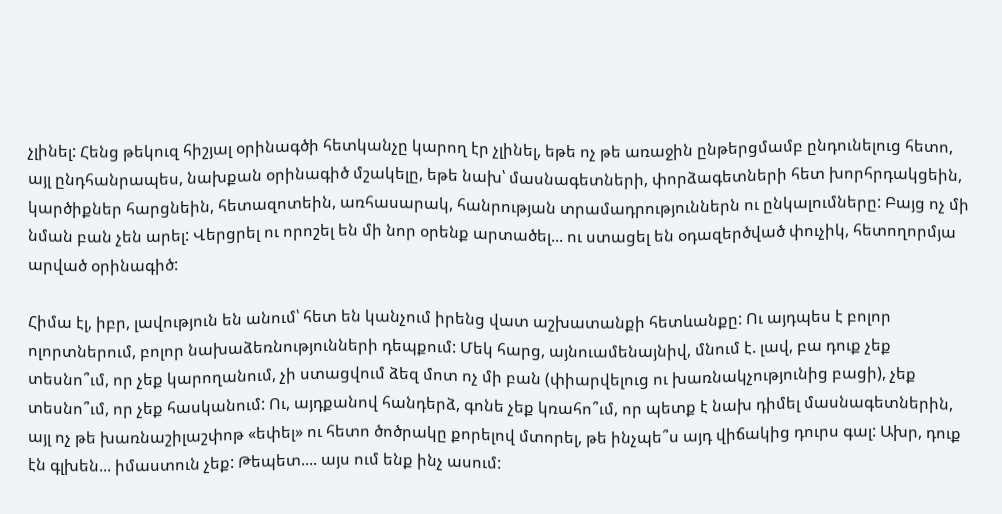չլինել: Հենց թեկուզ հիշյալ օրինագծի հետկանչը կարող էր չլինել, եթե ոչ թե առաջին ընթերցմամբ ընդունելուց հետո, այլ ընդհանրապես, նախքան օրինագիծ մշակելը, եթե նախ՝ մասնագետների, փորձագետների հետ խորհրդակցեին, կարծիքներ հարցնեին, հետազոտեին, առհասարակ, հանրության տրամադրություններն ու ընկալումները: Բայց ոչ մի նման բան չեն արել: Վերցրել ու որոշել են մի նոր օրենք արտածել... ու ստացել են օդազերծված փուչիկ, հետողորմյա արված օրինագիծ:

Հիմա էլ, իբր, լավություն են անում՝ հետ են կանչում իրենց վատ աշխատանքի հետևանքը: Ու այդպես է բոլոր ոլորտներում, բոլոր նախաձեռնությունների դեպքում: Մեկ հարց, այնուամենայնիվ, մնում է. լավ, բա դուք չեք տեսնո՞ւմ, որ չեք կարողանում, չի ստացվում ձեզ մոտ ոչ մի բան (փիարվելուց ու խառնակչությունից բացի), չեք տեսնո՞ւմ, որ չեք հասկանում: Ու, այդքանով հանդերձ, գոնե չեք կռահո՞ւմ, որ պետք է նախ դիմել մասնագետներին, այլ ոչ թե խառնաշիլաշփոթ «եփել» ու հետո ծոծրակը քորելով մտորել, թե ինչպե՞ս այդ վիճակից դուրս գալ: Ախր, դուք էն գլխեն... իմաստուն չեք: Թեպետ.... այս ում ենք ինչ ասում: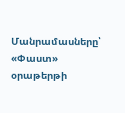Մանրամասները՝ «Փաստ» օրաթերթի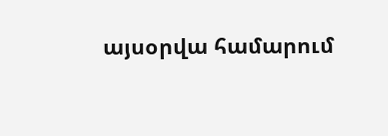այսօրվա համարում